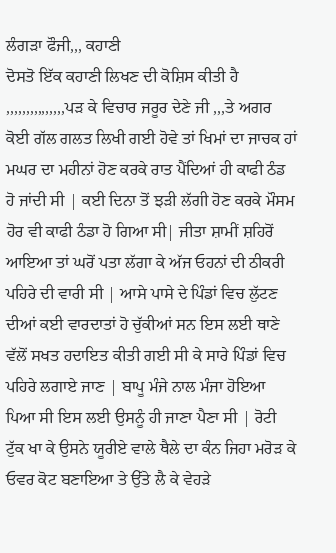ਲੰਗੜਾ ਫੌਜੀ,,, ਕਹਾਣੀ
ਦੋਸਤੋ ਇੱਕ ਕਹਾਣੀ ਲਿਖਣ ਦੀ ਕੋਸ਼ਿਸ ਕੀਤੀ ਹੈ ,,,,,,,,,,,,,,,ਪੜ ਕੇ ਵਿਚਾਰ ਜਰੂਰ ਦੇਣੇ ਜੀ ,,,ਤੇ ਅਗਰ ਕੋਈ ਗੱਲ ਗਲਤ ਲਿਖੀ ਗਈ ਹੋਵੇ ਤਾਂ ਖਿਮਾਂ ਦਾ ਜਾਚਕ ਹਾਂ ਮਘਰ ਦਾ ਮਹੀਨਾਂ ਹੋਣ ਕਰਕੇ ਰਾਤ ਪੈਂਦਿਆਂ ਹੀ ਕਾਫੀ ਠੰਡ ਹੋ ਜਾਂਦੀ ਸੀ | ਕਈ ਦਿਨਾ ਤੋਂ ਝੜੀ ਲੱਗੀ ਹੋਣ ਕਰਕੇ ਮੌਸਮ ਹੋਰ ਵੀ ਕਾਫੀ ਠੰਡਾ ਹੋ ਗਿਆ ਸੀ| ਜੀਤਾ ਸ਼ਾਮੀਂ ਸ਼ਹਿਰੋਂ ਆਇਆ ਤਾਂ ਘਰੋਂ ਪਤਾ ਲੱਗਾ ਕੇ ਅੱਜ ਓਹਨਾਂ ਦੀ ਠੀਕਰੀ ਪਹਿਰੇ ਦੀ ਵਾਰੀ ਸੀ | ਆਸੇ ਪਾਸੇ ਦੇ ਪਿੰਡਾਂ ਵਿਚ ਲੁੱਟਣ ਦੀਆਂ ਕਈ ਵਾਰਦਾਤਾਂ ਹੋ ਚੁੱਕੀਆਂ ਸਨ ਇਸ ਲਈ ਥਾਣੇ ਵੱਲੋਂ ਸਖਤ ਹਦਾਇਤ ਕੀਤੀ ਗਈ ਸੀ ਕੇ ਸਾਰੇ ਪਿੰਡਾਂ ਵਿਚ ਪਹਿਰੇ ਲਗਾਏ ਜਾਣ | ਬਾਪੂ ਮੰਜੇ ਨਾਲ ਮੰਜਾ ਹੋਇਆ ਪਿਆ ਸੀ ਇਸ ਲਈ ਉਸਨੂੰ ਹੀ ਜਾਣਾ ਪੈਣਾ ਸੀ | ਰੋਟੀ ਟੁੱਕ ਖਾ ਕੇ ਉਸਨੇ ਯੂਰੀਏ ਵਾਲੇ ਥੈਲੇ ਦਾ ਕੰਨ ਜਿਹਾ ਮਰੋੜ ਕੇ ਓਵਰ ਕੋਟ ਬਣਾਇਆ ਤੇ ਉੱਤੇ ਲੈ ਕੇ ਵੇਹੜੇ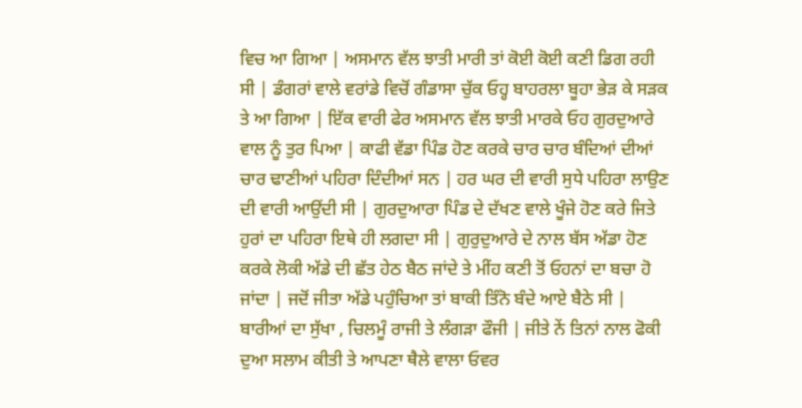ਵਿਚ ਆ ਗਿਆ | ਅਸਮਾਨ ਵੱਲ ਝਾਤੀ ਮਾਰੀ ਤਾਂ ਕੋਈ ਕੋਈ ਕਣੀ ਡਿਗ ਰਹੀ ਸੀ | ਡੰਗਰਾਂ ਵਾਲੇ ਵਰਾਂਡੇ ਵਿਚੋਂ ਗੰਡਾਸਾ ਚੁੱਕ ਓਹ੍ਹ ਬਾਹਰਲਾ ਬੂਹਾ ਭੇੜ ਕੇ ਸੜਕ ਤੇ ਆ ਗਿਆ | ਇੱਕ ਵਾਰੀ ਫੇਰ ਅਸਮਾਨ ਵੱਲ ਝਾਤੀ ਮਾਰਕੇ ਓਹ ਗੁਰਦੁਆਰੇ ਵਾਲ ਨੂੰ ਤੁਰ ਪਿਆ | ਕਾਫੀ ਵੱਡਾ ਪਿੰਡ ਹੋਣ ਕਰਕੇ ਚਾਰ ਚਾਰ ਬੰਦਿਆਂ ਦੀਆਂ ਚਾਰ ਢਾਣੀਆਂ ਪਹਿਰਾ ਦਿੰਦੀਆਂ ਸਨ | ਹਰ ਘਰ ਦੀ ਵਾਰੀ ਸੁਧੇ ਪਹਿਰਾ ਲਾਉਣ ਦੀ ਵਾਰੀ ਆਉਂਦੀ ਸੀ | ਗੁਰਦੁਆਰਾ ਪਿੰਡ ਦੇ ਦੱਖਣ ਵਾਲੇ ਖੂੰਜੇ ਹੋਣ ਕਰੇ ਜਿਤੇ ਹੁਰਾਂ ਦਾ ਪਹਿਰਾ ਇਥੇ ਹੀ ਲਗਦਾ ਸੀ | ਗੁਰੁਦੁਆਰੇ ਦੇ ਨਾਲ ਬੱਸ ਅੱਡਾ ਹੋਣ ਕਰਕੇ ਲੋਕੀ ਅੱਡੇ ਦੀ ਛੱਤ ਹੇਠ ਬੈਠ ਜਾਂਦੇ ਤੇ ਮੀਂਹ ਕਣੀ ਤੋਂ ਓਹਨਾਂ ਦਾ ਬਚਾ ਹੋ ਜਾਂਦਾ | ਜਦੋਂ ਜੀਤਾ ਅੱਡੇ ਪਹੁੰਚਿਆ ਤਾਂ ਬਾਕੀ ਤਿੰਨੋ ਬੰਦੇ ਆਏ ਬੈਠੇ ਸੀ | ਬਾਰੀਆਂ ਦਾ ਸੁੱਖਾ , ਚਿਲਮੂੰ ਰਾਜੀ ਤੇ ਲੰਗੜਾ ਫੌਜੀ | ਜੀਤੇ ਨੇਂ ਤਿਨਾਂ ਨਾਲ ਫੋਕੀ ਦੁਆ ਸਲਾਮ ਕੀਤੀ ਤੇ ਆਪਣਾ ਥੈਲੇ ਵਾਲਾ ਓਵਰ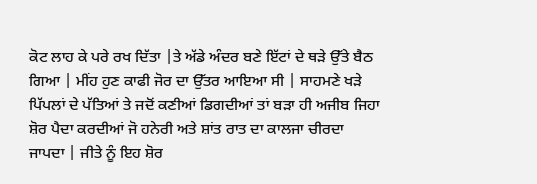ਕੋਟ ਲਾਹ ਕੇ ਪਰੇ ਰਖ ਦਿੱਤਾ |ਤੇ ਅੱਡੇ ਅੰਦਰ ਬਣੇ ਇੱਟਾਂ ਦੇ ਥੜੇ ਉੱਤੇ ਬੈਠ ਗਿਆ | ਮੀਂਹ ਹੁਣ ਕਾਫੀ ਜੋਰ ਦਾ ਉੱਤਰ ਆਇਆ ਸੀ | ਸਾਹਮਣੇ ਖੜੇ ਪਿੱਪਲਾਂ ਦੇ ਪੱਤਿਆਂ ਤੇ ਜਦੋਂ ਕਣੀਆਂ ਡਿਗਦੀਆਂ ਤਾਂ ਬੜਾ ਹੀ ਅਜੀਬ ਜਿਹਾ ਸ਼ੋਰ ਪੈਦਾ ਕਰਦੀਆਂ ਜੋ ਹਨੇਰੀ ਅਤੇ ਸ਼ਾਂਤ ਰਾਤ ਦਾ ਕਾਲਜਾ ਚੀਰਦਾ ਜਾਪਦਾ | ਜੀਤੇ ਨੂੰ ਇਹ ਸ਼ੋਰ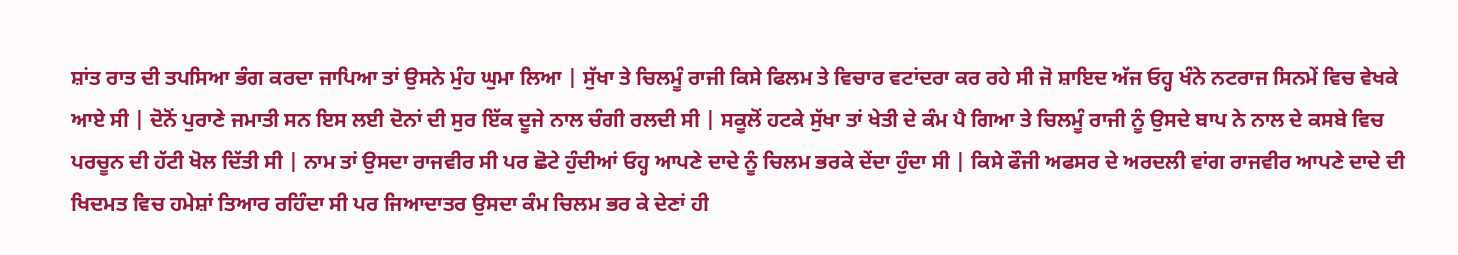ਸ਼ਾਂਤ ਰਾਤ ਦੀ ਤਪਸਿਆ ਭੰਗ ਕਰਦਾ ਜਾਪਿਆ ਤਾਂ ਉਸਨੇ ਮੁੰਹ ਘੁਮਾ ਲਿਆ | ਸੁੱਖਾ ਤੇ ਚਿਲਮੂੰ ਰਾਜੀ ਕਿਸੇ ਫਿਲਮ ਤੇ ਵਿਚਾਰ ਵਟਾਂਦਰਾ ਕਰ ਰਹੇ ਸੀ ਜੋ ਸ਼ਾਇਦ ਅੱਜ ਓਹ੍ਹ ਖੰਨੇ ਨਟਰਾਜ ਸਿਨਮੇਂ ਵਿਚ ਵੇਖਕੇ ਆਏ ਸੀ | ਦੋਨੋਂ ਪੁਰਾਣੇ ਜਮਾਤੀ ਸਨ ਇਸ ਲਈ ਦੋਨਾਂ ਦੀ ਸੁਰ ਇੱਕ ਦੂਜੇ ਨਾਲ ਚੰਗੀ ਰਲਦੀ ਸੀ | ਸਕੂਲੋਂ ਹਟਕੇ ਸੁੱਖਾ ਤਾਂ ਖੇਤੀ ਦੇ ਕੰਮ ਪੈ ਗਿਆ ਤੇ ਚਿਲਮੂੰ ਰਾਜੀ ਨੂੰ ਉਸਦੇ ਬਾਪ ਨੇ ਨਾਲ ਦੇ ਕਸਬੇ ਵਿਚ ਪਰਚੂਨ ਦੀ ਹੱਟੀ ਖੋਲ ਦਿੱਤੀ ਸੀ | ਨਾਮ ਤਾਂ ਉਸਦਾ ਰਾਜਵੀਰ ਸੀ ਪਰ ਛੋਟੇ ਹੁੰਦੀਆਂ ਓਹ੍ਹ ਆਪਣੇ ਦਾਦੇ ਨੂੰ ਚਿਲਮ ਭਰਕੇ ਦੇਂਦਾ ਹੁੰਦਾ ਸੀ | ਕਿਸੇ ਫੌਜੀ ਅਫਸਰ ਦੇ ਅਰਦਲੀ ਵਾਂਗ ਰਾਜਵੀਰ ਆਪਣੇ ਦਾਦੇ ਦੀ ਖਿਦਮਤ ਵਿਚ ਹਮੇਸ਼ਾਂ ਤਿਆਰ ਰਹਿੰਦਾ ਸੀ ਪਰ ਜਿਆਦਾਤਰ ਉਸਦਾ ਕੰਮ ਚਿਲਮ ਭਰ ਕੇ ਦੇਣਾਂ ਹੀ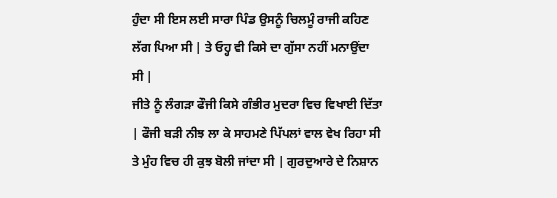ਹੁੰਦਾ ਸੀ ਇਸ ਲਈ ਸਾਰਾ ਪਿੰਡ ਉਸਨੂੰ ਚਿਲਮੂੰ ਰਾਜੀ ਕਹਿਣ ਲੱਗ ਪਿਆ ਸੀ | ਤੇ ਓਹ੍ਹ ਵੀ ਕਿਸੇ ਦਾ ਗੁੱਸਾ ਨਹੀਂ ਮਨਾਉਂਦਾ ਸੀ |
ਜੀਤੇ ਨੂੰ ਲੰਗੜਾ ਫੌਜੀ ਕਿਸੇ ਗੰਭੀਰ ਮੁਦਰਾ ਵਿਚ ਵਿਖਾਈ ਦਿੱਤਾ | ਫੌਜੀ ਬੜੀ ਨੀਝ ਲਾ ਕੇ ਸਾਹਮਣੇ ਪਿੱਪਲਾਂ ਵਾਲ ਵੇਖ ਰਿਹਾ ਸੀ ਤੇ ਮੁੰਹ ਵਿਚ ਹੀ ਕੁਝ ਬੋਲੀ ਜਾਂਦਾ ਸੀ | ਗੁਰਦੁਆਰੇ ਦੇ ਨਿਸ਼ਾਨ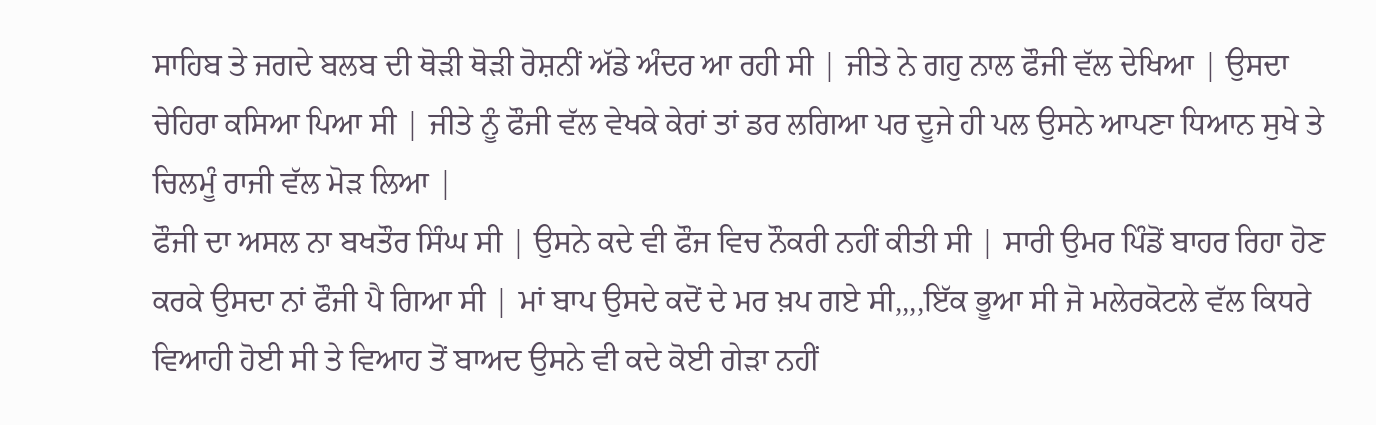ਸਾਹਿਬ ਤੇ ਜਗਦੇ ਬਲਬ ਦੀ ਥੋੜੀ ਥੋੜੀ ਰੋਸ਼ਨੀਂ ਅੱਡੇ ਅੰਦਰ ਆ ਰਹੀ ਸੀ | ਜੀਤੇ ਨੇ ਗਹੁ ਨਾਲ ਫੌਜੀ ਵੱਲ ਦੇਖਿਆ | ਉਸਦਾ ਚੇਹਿਰਾ ਕਸਿਆ ਪਿਆ ਸੀ | ਜੀਤੇ ਨੂੰ ਫੌਜੀ ਵੱਲ ਵੇਖਕੇ ਕੇਰਾਂ ਤਾਂ ਡਰ ਲਗਿਆ ਪਰ ਦੂਜੇ ਹੀ ਪਲ ਉਸਨੇ ਆਪਣਾ ਧਿਆਨ ਸੁਖੇ ਤੇ ਚਿਲਮੂੰ ਰਾਜੀ ਵੱਲ ਮੋੜ ਲਿਆ |
ਫੌਜੀ ਦਾ ਅਸਲ ਨਾ ਬਖਤੌਰ ਸਿੰਘ ਸੀ | ਉਸਨੇ ਕਦੇ ਵੀ ਫੌਜ ਵਿਚ ਨੌਕਰੀ ਨਹੀਂ ਕੀਤੀ ਸੀ | ਸਾਰੀ ਉਮਰ ਪਿੰਡੋਂ ਬਾਹਰ ਰਿਹਾ ਹੋਣ ਕਰਕੇ ਉਸਦਾ ਨਾਂ ਫੌਜੀ ਪੈ ਗਿਆ ਸੀ | ਮਾਂ ਬਾਪ ਉਸਦੇ ਕਦੋਂ ਦੇ ਮਰ ਖ਼ਪ ਗਏ ਸੀ,,,,ਇੱਕ ਭੂਆ ਸੀ ਜੋ ਮਲੇਰਕੋਟਲੇ ਵੱਲ ਕਿਧਰੇ ਵਿਆਹੀ ਹੋਈ ਸੀ ਤੇ ਵਿਆਹ ਤੋਂ ਬਾਅਦ ਉਸਨੇ ਵੀ ਕਦੇ ਕੋਈ ਗੇੜਾ ਨਹੀਂ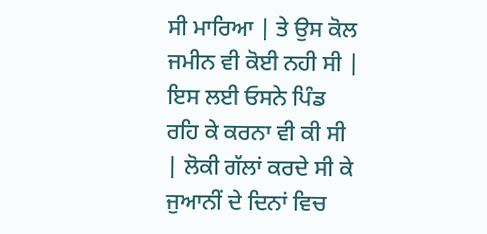ਸੀ ਮਾਰਿਆ | ਤੇ ਉਸ ਕੋਲ ਜਮੀਨ ਵੀ ਕੋਈ ਨਹੀ ਸੀ | ਇਸ ਲਈ ਓਸਨੇ ਪਿੰਡ ਰਹਿ ਕੇ ਕਰਨਾ ਵੀ ਕੀ ਸੀ | ਲੋਕੀ ਗੱਲਾਂ ਕਰਦੇ ਸੀ ਕੇ ਜੁਆਨੀਂ ਦੇ ਦਿਨਾਂ ਵਿਚ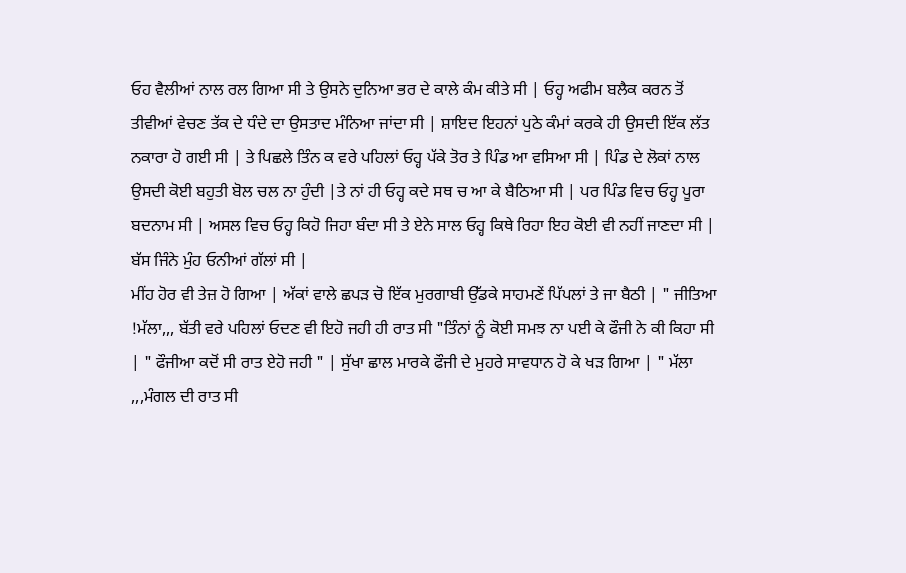ਓਹ ਵੈਲੀਆਂ ਨਾਲ ਰਲ ਗਿਆ ਸੀ ਤੇ ਉਸਨੇ ਦੁਨਿਆ ਭਰ ਦੇ ਕਾਲੇ ਕੰਮ ਕੀਤੇ ਸੀ | ਓਹ੍ਹ ਅਫੀਮ ਬਲੈਕ ਕਰਨ ਤੋਂ ਤੀਵੀਆਂ ਵੇਚਣ ਤੱਕ ਦੇ ਧੰਦੇ ਦਾ ਉਸਤਾਦ ਮੰਨਿਆ ਜਾਂਦਾ ਸੀ | ਸ਼ਾਇਦ ਇਹਨਾਂ ਪੁਠੇ ਕੰਮਾਂ ਕਰਕੇ ਹੀ ਉਸਦੀ ਇੱਕ ਲੱਤ ਨਕਾਰਾ ਹੋ ਗਈ ਸੀ | ਤੇ ਪਿਛਲੇ ਤਿੰਨ ਕ ਵਰੇ ਪਹਿਲਾਂ ਓਹ੍ਹ ਪੱਕੇ ਤੋਰ ਤੇ ਪਿੰਡ ਆ ਵਸਿਆ ਸੀ | ਪਿੰਡ ਦੇ ਲੋਕਾਂ ਨਾਲ ਉਸਦੀ ਕੋਈ ਬਹੁਤੀ ਬੋਲ ਚਲ ਨਾ ਹੁੰਦੀ |ਤੇ ਨਾਂ ਹੀ ਓਹ੍ਹ ਕਦੇ ਸਥ ਚ ਆ ਕੇ ਬੈਠਿਆ ਸੀ | ਪਰ ਪਿੰਡ ਵਿਚ ਓਹ੍ਹ ਪੂਰਾ ਬਦਨਾਮ ਸੀ | ਅਸਲ ਵਿਚ ਓਹ੍ਹ ਕਿਹੋ ਜਿਹਾ ਬੰਦਾ ਸੀ ਤੇ ਏਨੇ ਸਾਲ ਓਹ੍ਹ ਕਿਥੇ ਰਿਹਾ ਇਹ ਕੋਈ ਵੀ ਨਹੀਂ ਜਾਣਦਾ ਸੀ | ਬੱਸ ਜਿੰਨੇ ਮੁੰਹ ਓਨੀਆਂ ਗੱਲਾਂ ਸੀ |
ਮੀਂਹ ਹੋਰ ਵੀ ਤੇਜ਼ ਹੋ ਗਿਆ | ਅੱਕਾਂ ਵਾਲੇ ਛਪੜ ਚੋ ਇੱਕ ਮੁਰਗਾਬੀ ਉੱਡਕੇ ਸਾਹਮਣੇਂ ਪਿੱਪਲਾਂ ਤੇ ਜਾ ਬੈਠੀ | " ਜੀਤਿਆ !ਮੱਲਾ,,, ਬੱਤੀ ਵਰੇ ਪਹਿਲਾਂ ਓਦਣ ਵੀ ਇਹੋ ਜਹੀ ਹੀ ਰਾਤ ਸੀ "ਤਿੰਨਾਂ ਨੂੰ ਕੋਈ ਸਮਝ ਨਾ ਪਈ ਕੇ ਫੌਜੀ ਨੇ ਕੀ ਕਿਹਾ ਸੀ | " ਫੌਜੀਆ ਕਦੋਂ ਸੀ ਰਾਤ ਏਹੋ ਜਹੀ " | ਸੁੱਖਾ ਛਾਲ ਮਾਰਕੇ ਫੌਜੀ ਦੇ ਮੁਹਰੇ ਸਾਵਧਾਨ ਹੋ ਕੇ ਖੜ ਗਿਆ | " ਮੱਲਾ ,,,ਮੰਗਲ ਦੀ ਰਾਤ ਸੀ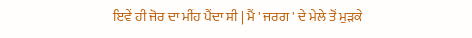ਇਵੇਂ ਹੀ ਜੋਰ ਦਾ ਮੀਂਹ ਪੈਂਦਾ ਸੀ | ਮੈਂ ' ਜਰਗ ' ਦੇ ਮੇਲੇ ਤੋਂ ਮੁੜਕੇ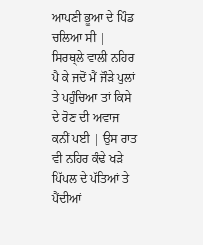ਆਪਣੀ ਭੂਆ ਦੇ ਪਿੰਡ ਚਲਿਆ ਸੀ | ਸਿਰਥ੍ਲੇ ਵਾਲੀ ਨਹਿਰ ਪੈ ਕੇ ਜਦੋਂ ਮੈਂ ਜੌੜੇ ਪੁਲਾਂ ਤੇ ਪਹੁੰਚਿਆ ਤਾਂ ਕਿਸੇ ਦੇ ਰੋਣ ਦੀ ਅਵਾਜ ਕਨੀਂ ਪਈ | ਉਸ ਰਾਤ ਵੀ ਨਹਿਰ ਕੰਢੇ ਖੜੇ ਪਿੱਪਲ ਦੇ ਪੱਤਿਆਂ ਤੇ ਪੈਂਦੀਆਂ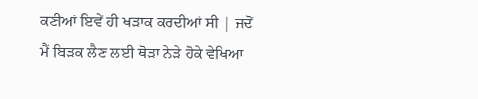ਕਣੀਆਂ ਇਵੇਂ ਹੀ ਖੜਾਕ ਕਰਦੀਆਂ ਸੀ | ਜਦੋਂ ਮੈਂ ਬਿੜਕ ਲੈਣ ਲਈ ਥੋੜਾ ਨੇੜੇ ਹੋਕੇ ਵੇਖਿਆ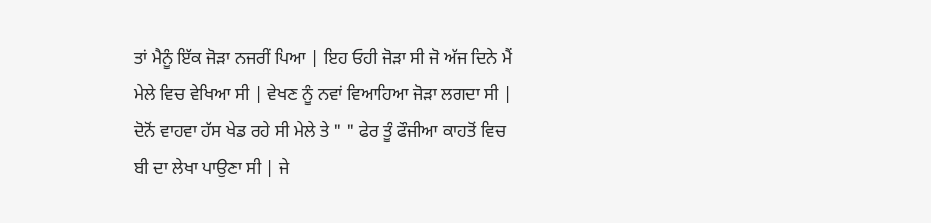ਤਾਂ ਮੈਨੂੰ ਇੱਕ ਜੋੜਾ ਨਜਰੀਂ ਪਿਆ | ਇਹ ਓਹੀ ਜੋੜਾ ਸੀ ਜੋ ਅੱਜ ਦਿਨੇ ਮੈਂ ਮੇਲੇ ਵਿਚ ਵੇਖਿਆ ਸੀ | ਵੇਖਣ ਨੂੰ ਨਵਾਂ ਵਿਆਹਿਆ ਜੋੜਾ ਲਗਦਾ ਸੀ | ਦੋਨੋਂ ਵਾਹਵਾ ਹੱਸ ਖੇਡ ਰਹੇ ਸੀ ਮੇਲੇ ਤੇ " " ਫੇਰ ਤੂੰ ਫੌਜੀਆ ਕਾਹਤੋਂ ਵਿਚ ਬੀ ਦਾ ਲੇਖਾ ਪਾਉਣਾ ਸੀ | ਜੇ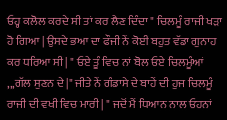ਓਹ੍ਹ ਕਲੋਲ ਕਰਦੇ ਸੀ ਤਾਂ ਕਰ ਲੈਣ ਦਿੰਦਾ " ਚਿਲਮੂੰ ਰਾਜੀ ਖੜਾ ਹੋ ਗਿਆ | ਉਸਦੇ ਭਆ ਦਾ ਫੌਜੀ ਨੇਂ ਕੋਈ ਬਹੁਤ ਵੱਡਾ ਗੁਨਾਹ ਕਰ ਧਰਿਆ ਸੀ | " ਓਏ ਤੂੰ ਵਿਚ ਨਾਂ ਬੋਲ ਓਏ ਚਿਲਮੂੰਆਂ ,,,ਗੱਲ ਸੁਣਨ ਦੇ |" ਜੀਤੇ ਨੇਂ ਗੰਡਾਸੇ ਦੇ ਬਾਹੇਂ ਦੀ ਹੁਜ ਚਿਲਮੂੰ ਰਾਜੀ ਦੀ ਵਖੀ ਵਿਚ ਮਾਰੀ | " ਜਦੋਂ ਮੈਂ ਧਿਆਨ ਨਾਲ ਓਹਨਾਂ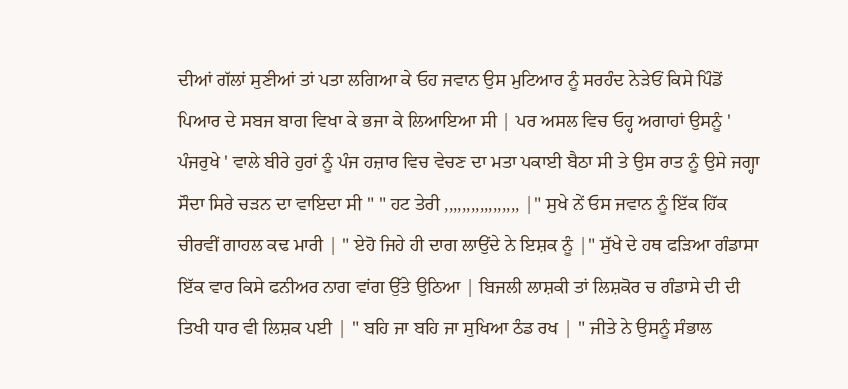ਦੀਆਂ ਗੱਲਾਂ ਸੁਣੀਆਂ ਤਾਂ ਪਤਾ ਲਗਿਆ ਕੇ ਓਹ ਜਵਾਨ ਉਸ ਮੁਟਿਆਰ ਨੂੰ ਸਰਹੰਦ ਨੇੜੇਓਂ ਕਿਸੇ ਪਿੰਡੋਂ ਪਿਆਰ ਦੇ ਸਬਜ ਬਾਗ ਵਿਖਾ ਕੇ ਭਜਾ ਕੇ ਲਿਆਇਆ ਸੀ | ਪਰ ਅਸਲ ਵਿਚ ਓਹ੍ਹ ਅਗਾਹਾਂ ਉਸਨੂੰ ' ਪੰਜਰੁਖੇ ' ਵਾਲੇ ਬੀਰੇ ਹੁਰਾਂ ਨੂੰ ਪੰਜ ਹਜ਼ਾਰ ਵਿਚ ਵੇਚਣ ਦਾ ਮਤਾ ਪਕਾਈ ਬੈਠਾ ਸੀ ਤੇ ਉਸ ਰਾਤ ਨੂੰ ਉਸੇ ਜਗ੍ਹਾ ਸੌਦਾ ਸਿਰੇ ਚੜਨ ਦਾ ਵਾਇਦਾ ਸੀ " " ਹਟ ਤੇਰੀ ,,,,,,,,,,,,,,,,, |" ਸੁਖੇ ਨੇਂ ਓਸ ਜਵਾਨ ਨੂੰ ਇੱਕ ਹਿੱਕ ਚੀਰਵੀਂ ਗਾਹਲ ਕਢ ਮਾਰੀ | " ਏਹੋ ਜਿਹੇ ਹੀ ਦਾਗ ਲਾਉਂਦੇ ਨੇ ਇਸ਼ਕ ਨੂੰ |" ਸੁੱਖੇ ਦੇ ਹਥ ਫੜਿਆ ਗੰਡਾਸਾ ਇੱਕ ਵਾਰ ਕਿਸੇ ਫਨੀਅਰ ਨਾਗ ਵਾਂਗ ਉੱਤੇ ਉਠਿਆ | ਬਿਜਲੀ ਲਾਸ਼ਕੀ ਤਾਂ ਲਿਸ਼ਕੋਰ ਚ ਗੰਡਾਸੇ ਦੀ ਦੀ ਤਿਖੀ ਧਾਰ ਵੀ ਲਿਸ਼ਕ ਪਈ | " ਬਹਿ ਜਾ ਬਹਿ ਜਾ ਸੁਖਿਆ ਠੰਡ ਰਖ | " ਜੀਤੇ ਨੇ ਉਸਨੂੰ ਸੰਭਾਲ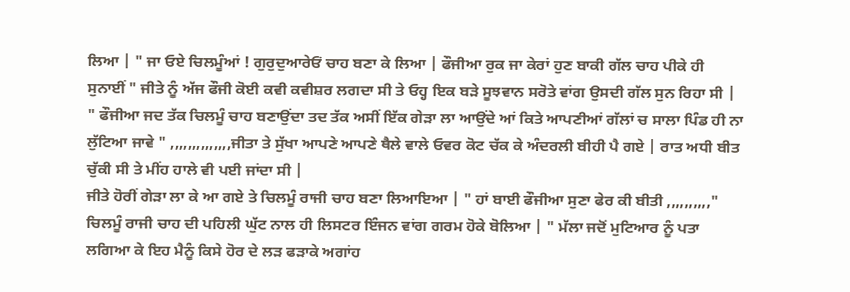ਲਿਆ | " ਜਾ ਓਏ ਚਿਲਮੂੰਆਂ ! ਗੁਰੁਦੁਆਰੇਓਂ ਚਾਹ ਬਣਾ ਕੇ ਲਿਆ | ਫੌਜੀਆ ਰੁਕ ਜਾ ਕੇਰਾਂ ਹੁਣ ਬਾਕੀ ਗੱਲ ਚਾਹ ਪੀਕੇ ਹੀ ਸੁਨਾਈਂ " ਜੀਤੇ ਨੂੰ ਅੱਜ ਫੌਜੀ ਕੋਈ ਕਵੀ ਕਵੀਸ਼ਰ ਲਗਦਾ ਸੀ ਤੇ ਓਹ੍ਹ ਇਕ ਬੜੇ ਸੂਝਵਾਨ ਸਰੋਤੇ ਵਾਂਗ ਉਸਦੀ ਗੱਲ ਸੁਨ ਰਿਹਾ ਸੀ | " ਫੌਜੀਆ ਜਦ ਤੱਕ ਚਿਲਮੂੰ ਚਾਹ ਬਣਾਉਂਦਾ ਤਦ ਤੱਕ ਅਸੀਂ ਇੱਕ ਗੇੜਾ ਲਾ ਆਉਂਦੇ ਆਂ ਕਿਤੇ ਆਪਣੀਆਂ ਗੱਲਾਂ ਚ ਸਾਲਾ ਪਿੰਡ ਹੀ ਨਾ ਲੁੱਟਿਆ ਜਾਵੇ " ,,,,,,,,,,,,,,ਜੀਤਾ ਤੇ ਸੁੱਖਾ ਆਪਣੇ ਆਪਣੇ ਥੈਲੇ ਵਾਲੇ ਓਵਰ ਕੋਟ ਚੱਕ ਕੇ ਅੰਦਰਲੀ ਬੀਹੀ ਪੈ ਗਏ | ਰਾਤ ਅਧੀ ਬੀਤ ਚੁੱਕੀ ਸੀ ਤੇ ਮੀਂਹ ਹਾਲੇ ਵੀ ਪਈ ਜਾਂਦਾ ਸੀ |
ਜੀਤੇ ਹੋਰੀਂ ਗੇੜਾ ਲਾ ਕੇ ਆ ਗਏ ਤੇ ਚਿਲਮੂੰ ਰਾਜੀ ਚਾਹ ਬਣਾ ਲਿਆਇਆ | " ਹਾਂ ਬਾਈ ਫੌਜੀਆ ਸੁਣਾ ਫੇਰ ਕੀ ਬੀਤੀ ,,,,,,,,,," ਚਿਲਮੂੰ ਰਾਜੀ ਚਾਹ ਦੀ ਪਹਿਲੀ ਘੁੱਟ ਨਾਲ ਹੀ ਲਿਸਟਰ ਇੰਜਨ ਵਾਂਗ ਗਰਮ ਹੋਕੇ ਬੋਲਿਆ | " ਮੱਲਾ ਜਦੋਂ ਮੁਟਿਆਰ ਨੂੰ ਪਤਾ ਲਗਿਆ ਕੇ ਇਹ ਮੈਨੂੰ ਕਿਸੇ ਹੋਰ ਦੇ ਲੜ ਫੜਾਕੇ ਅਗਾਂਹ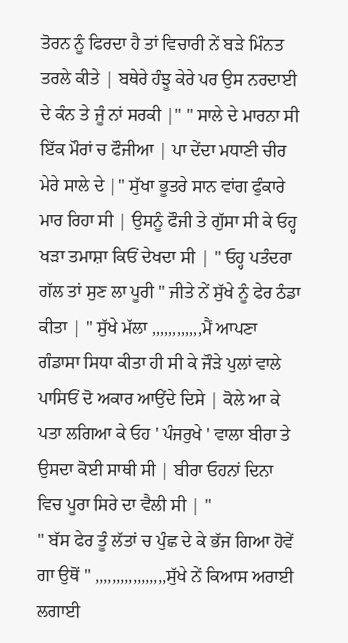ਤੋਰਨ ਨੂੰ ਫਿਰਦਾ ਹੈ ਤਾਂ ਵਿਚਾਰੀ ਨੇਂ ਬੜੇ ਮਿੰਨਤ ਤਰਲੇ ਕੀਤੇ | ਬਥੇਰੇ ਹੰਝੂ ਕੇਰੇ ਪਰ ਉਸ ਨਰਦਾਈ ਦੇ ਕੰਨ ਤੇ ਜੂੰ ਨਾਂ ਸਰਕੀ |" " ਸਾਲੇ ਦੇ ਮਾਰਨਾ ਸੀ ਇੱਕ ਮੌਰਾਂ ਚ ਫੌਜੀਆ | ਪਾ ਦੇਂਦਾ ਮਧਾਣੀ ਚੀਰ ਮੇਰੇ ਸਾਲੇ ਦੇ |" ਸੁੱਖਾ ਭੂਤਰੇ ਸਾਨ ਵਾਂਗ ਫੁੰਕਾਰੇ ਮਾਰ ਰਿਹਾ ਸੀ | ਉਸਨੂੰ ਫੌਜੀ ਤੇ ਗੁੱਸਾ ਸੀ ਕੇ ਓਹ੍ਹ ਖੜਾ ਤਮਾਸ਼ਾ ਕਿਓਂ ਦੇਖਦਾ ਸੀ | " ਓਹ੍ਹ ਪਤੰਦਰਾ ਗੱਲ ਤਾਂ ਸੁਣ ਲਾ ਪੂਰੀ " ਜੀਤੇ ਨੇਂ ਸੁੱਖੇ ਨੂੰ ਫੇਰ ਠੰਡਾ ਕੀਤਾ | " ਸੁੱਖੇ ਮੱਲਾ ,,,,,,,,,,,,ਮੈਂ ਆਪਣਾ ਗੰਡਾਸਾ ਸਿਧਾ ਕੀਤਾ ਹੀ ਸੀ ਕੇ ਜੌੜੇ ਪੁਲਾਂ ਵਾਲੇ ਪਾਸਿਓਂ ਦੋ ਅਕਾਰ ਆਉਂਦੇ ਦਿਸੇ | ਕੋਲੇ ਆ ਕੇ ਪਤਾ ਲਗਿਆ ਕੇ ਓਹ ' ਪੰਜਰੁਖੇ ' ਵਾਲਾ ਬੀਰਾ ਤੇ ਉਸਦਾ ਕੋਈ ਸਾਥੀ ਸੀ | ਬੀਰਾ ਓਹਨਾਂ ਦਿਨਾ ਵਿਚ ਪੂਰਾ ਸਿਰੇ ਦਾ ਵੈਲੀ ਸੀ | "
" ਬੱਸ ਫੇਰ ਤੂੰ ਲੱਤਾਂ ਚ ਪੁੰਛ ਦੇ ਕੇ ਭੱਜ ਗਿਆ ਹੋਵੇਂ ਗਾ ਉਥੋਂ " ,,,,,,,,,,,,,,,,,ਸੁੱਖੇ ਨੇਂ ਕਿਆਸ ਅਰਾਈ ਲਗਾਈ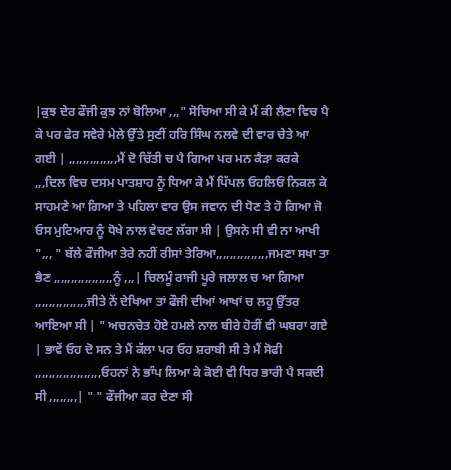|ਕੁਝ ਦੇਰ ਫੌਜੀ ਕੁਝ ਨਾਂ ਬੋਲਿਆ ,,," ਸੋਚਿਆ ਸੀ ਕੇ ਮੈਂ ਕੀ ਲੈਣਾ ਵਿਚ ਪੈ ਕੇ ਪਰ ਫੇਰ ਸਵੇਰੇ ਮੇਲੇ ਉੱਤੇ ਸੁਣੀਂ ਹਰਿ ਸਿੰਘ ਨਲਵੇ ਦੀ ਵਾਰ ਚੇਤੇ ਆ ਗਈ | ,,,,,,,,,,,,,,ਮੈਂ ਦੋ ਚਿੱਤੀ ਚ ਪੈ ਗਿਆ ਪਰ ਮਨ ਕੈੜਾ ਕਰਕੇ ,,,ਦਿਲ ਵਿਚ ਦਸਮ ਪਾਤਸ਼ਾਹ ਨੂੰ ਧਿਆ ਕੇ ਮੈਂ ਪਿੱਪਲ ਓਹਲਿਓਂ ਨਿਕਲ ਕੇ ਸਾਹਮਣੇ ਆ ਗਿਆ ਤੇ ਪਹਿਲਾ ਵਾਰ ਉਸ ਜਵਾਨ ਦੀ ਧੋਣ ਤੇ ਹੋ ਗਿਆ ਜੋ ਓਸ ਮੁਟਿਆਰ ਨੂੰ ਧੋਖੇ ਨਾਲ ਵੇਚਣ ਲੱਗਾ ਸੀ | ਉਸਨੇ ਸੀ ਵੀ ਨਾ ਆਖੀ ",,, " ਬੱਲੇ ਫੌਜੀਆ ਤੇਰੇ ਨਹੀਂ ਰੀਸਾਂ ਤੇਰਿਆ,,,,,,,,,,,,,,,ਜਮਣਾ ਸਖਾ ਤਾ ਭੈਣ ,,,,,,,,,,,,,,,,,ਨੂੰ ,,,| ਚਿਲਮੂੰ ਰਾਜੀ ਪੂਰੇ ਜਲਾਲ ਚ ਆ ਗਿਆ ,,,,,,,,,,,,,,,ਜੀਤੇ ਨੇਂ ਦੇਖਿਆ ਤਾਂ ਫੌਜੀ ਦੀਆਂ ਆਖਾਂ ਚ ਲਹੂ ਉੱਤਰ ਆਇਆ ਸੀ | " ਅਚਨਚੇਤ ਹੋਏ ਹਮਲੇ ਨਾਲ ਬੀਰੇ ਹੋਰੀਂ ਵੀ ਘਬਰਾ ਗਏ | ਭਾਵੇਂ ਓਹ ਦੋ ਸਨ ਤੇ ਮੈਂ ਕੱਲਾ ਪਰ ਓਹ ਸ਼ਰਾਬੀ ਸੀ ਤੇ ਮੈਂ ਸੋਫੀ ,,,,,,,,,,,,,,,,,,,ਓਹਨਾਂ ਨੇ ਭਾੰਪ ਲਿਆ ਕੇ ਕੋਈ ਵੀ ਧਿਰ ਭਾਰੀ ਪੈ ਸਕਦੀ ਸੀ ,,,,,,,,| " " ਫੌਜੀਆ ਕਰ ਦੇਣਾ ਸੀ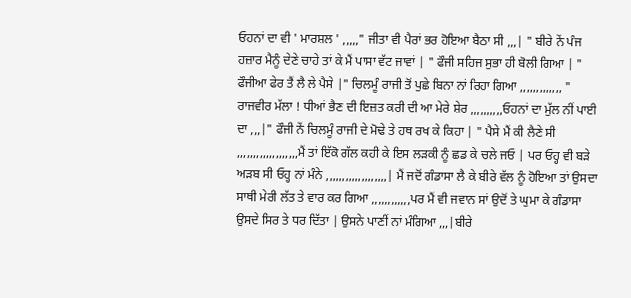ਓਹਨਾਂ ਦਾ ਵੀ ' ਮਾਰਸ਼ਲ ' ,,,,," ਜੀਤਾ ਵੀ ਪੈਰਾਂ ਭਰ ਹੋਇਆ ਬੈਠਾ ਸੀ ,,,| " ਬੀਰੇ ਨੇਂ ਪੰਜ ਹਜ਼ਾਰ ਮੈਨੂੰ ਦੇਣੇ ਚਾਹੇ ਤਾਂ ਕੇ ਮੈਂ ਪਾਸਾ ਵੱਟ ਜਾਵਾਂ | " ਫੌਜੀ ਸਹਿਜ ਸੁਭਾ ਹੀ ਬੋਲੀ ਗਿਆ | " ਫੌਜੀਆ ਫੇਰ ਤੈਂ ਲੈ ਲੇ ਪੈਸੇ |" ਚਿਲਮੂੰ ਰਾਜੀ ਤੋਂ ਪੁਛੇ ਬਿਨਾ ਨਾਂ ਰਿਹਾ ਗਿਆ ,,,,,,,,,,,,, " ਰਾਜਵੀਰ ਮੱਲਾ ! ਧੀਆਂ ਭੈਣ ਦੀ ਇਜ਼ਤ ਕਰੀ ਦੀ ਆ ਮੇਰੇ ਸ਼ੇਰ ,,,,,,,,,,ਓਹਨਾਂ ਦਾ ਮੁੱਲ ਨੀਂ ਪਾਈ ਦਾ ,,,|" ਫੌਜੀ ਨੇਂ ਚਿਲਮੂੰ ਰਾਜੀ ਦੇ ਮੋਢੇ ਤੇ ਹਥ ਰਖ ਕੇ ਕਿਹਾ | " ਪੈਸੇ ਮੈਂ ਕੀ ਲੈਣੇ ਸੀ ,,,,,,,,,,,,,,,,,,,ਮੈਂ ਤਾਂ ਇੱਕੋ ਗੱਲ ਕਹੀ ਕੇ ਇਸ ਲੜਕੀ ਨੂੰ ਛਡ ਕੇ ਚਲੇ ਜਓ | ਪਰ ਓਹ੍ਹ ਵੀ ਬੜੇ ਅੜਬ ਸੀ ਓਹ੍ਹ ਨਾਂ ਮੰਨੇ ,,,,,,,,,,,,,,,,,,,| ਮੈਂ ਜਦੋਂ ਗੰਡਾਸਾ ਲੈ ਕੇ ਬੀਰੇ ਵੱਲ ਨੂੰ ਹੋਇਆ ਤਾਂ ਉਸਦਾ ਸਾਥੀ ਮੇਰੀ ਲੱਤ ਤੇ ਵਾਰ ਕਰ ਗਿਆ ,,,,,,,,,,,,ਪਰ ਮੈਂ ਵੀ ਜਵਾਨ ਸਾਂ ਉਦੋਂ ਤੇ ਘੁਮਾ ਕੇ ਗੰਡਾਸਾ ਉਸਦੇ ਸਿਰ ਤੇ ਧਰ ਦਿੱਤਾ | ਉਸਨੇ ਪਾਣੀਂ ਨਾਂ ਮੰਗਿਆ ,,,|ਬੀਰੇ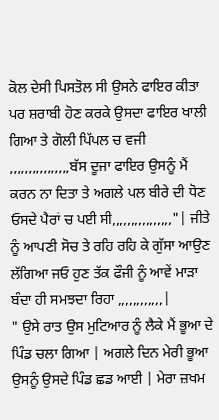ਕੋਲ ਦੇਸੀ ਪਿਸਤੋਲ ਸੀ ਉਸਨੇ ਫਾਇਰ ਕੀਤਾ ਪਰ ਸ਼ਰਾਬੀ ਹੋਣ ਕਰਕੇ ਉਸਦਾ ਫਾਇਰ ਖਾਲੀ ਗਿਆ ਤੇ ਗੋਲੀ ਪਿੱਪਲ ਚ ਵਜੀ ,,,,,,,,,,,,,,,,ਬੱਸ ਦੂਜਾ ਫਾਇਰ ਉਸਨੂੰ ਮੈਂ ਕਰਨ ਨਾ ਦਿਤਾ ਤੇ ਅਗਲੇ ਪਲ ਬੀਰੇ ਦੀ ਧੋਣ ਓਸਦੇ ਪੈਰਾਂ ਚ ਪਈ ਸੀ,,,,,,,,,,,,,,,,"| ਜੀਤੇ ਨੂੰ ਆਪਣੀ ਸੋਚ ਤੇ ਰਹਿ ਰਹਿ ਕੇ ਗੁੱਸਾ ਆਉਣ ਲੱਗਿਆ ਜਓ ਹੁਣ ਤੱਕ ਫੌਜੀ ਨੂੰ ਆਵੇਂ ਮਾੜਾ ਬੰਦਾ ਹੀ ਸਮਝਦਾ ਰਿਹਾ ,,,,,,,,,,,,|
" ਉਸੇ ਰਾਤ ਉਸ ਮੁਟਿਆਰ ਨੂੰ ਲੈਕੇ ਮੈਂ ਭੂਆ ਦੇ ਪਿੰਡ ਚਲਾ ਗਿਆ | ਅਗਲੇ ਦਿਨ ਮੇਰੀ ਭੂਆ ਉਸਨੂੰ ਉਸਦੇ ਪਿੰਡ ਛਡ ਆਈ | ਮੇਰਾ ਜ਼ਖਮ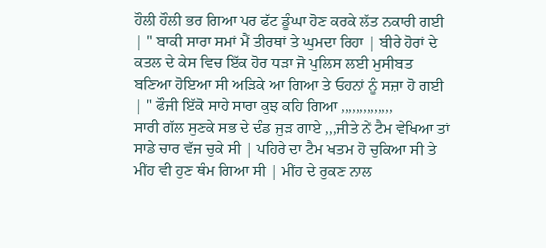ਹੌਲੀ ਹੌਲੀ ਭਰ ਗਿਆ ਪਰ ਫੱਟ ਡੂੰਘਾ ਹੋਣ ਕਰਕੇ ਲੱਤ ਨਕਾਰੀ ਗਈ | " ਬਾਕੀ ਸਾਰਾ ਸਮਾਂ ਮੈਂ ਤੀਰਥਾਂ ਤੇ ਘੁਮਦਾ ਰਿਹਾ | ਬੀਰੇ ਹੋਰਾਂ ਦੇ ਕਤਲ ਦੇ ਕੇਸ ਵਿਚ ਇੱਕ ਹੋਰ ਧੜਾ ਜੋ ਪੁਲਿਸ ਲਈ ਮੁਸੀਬਤ ਬਣਿਆ ਹੋਇਆ ਸੀ ਅੜਿਕੇ ਆ ਗਿਆ ਤੇ ਓਹਨਾਂ ਨੂੰ ਸਜ਼ਾ ਹੋ ਗਈ | " ਫੌਜੀ ਇੱਕੋ ਸਾਹੇ ਸਾਰਾ ਕੁਝ ਕਹਿ ਗਿਆ ,,,,,,,,,,,,,,
ਸਾਰੀ ਗੱਲ ਸੁਣਕੇ ਸਭ ਦੇ ਦੰਡ ਜੁੜ ਗਾਏ ,,,ਜੀਤੇ ਨੇਂ ਟੈਮ ਵੇਖਿਆ ਤਾਂ ਸਾਡੇ ਚਾਰ ਵੱਜ ਚੁਕੇ ਸੀ | ਪਹਿਰੇ ਦਾ ਟੈਮ ਖਤਮ ਹੋ ਚੁਕਿਆ ਸੀ ਤੇ ਮੀਂਹ ਵੀ ਹੁਣ ਥੰਮ ਗਿਆ ਸੀ | ਮੀਂਹ ਦੇ ਰੁਕਣ ਨਾਲ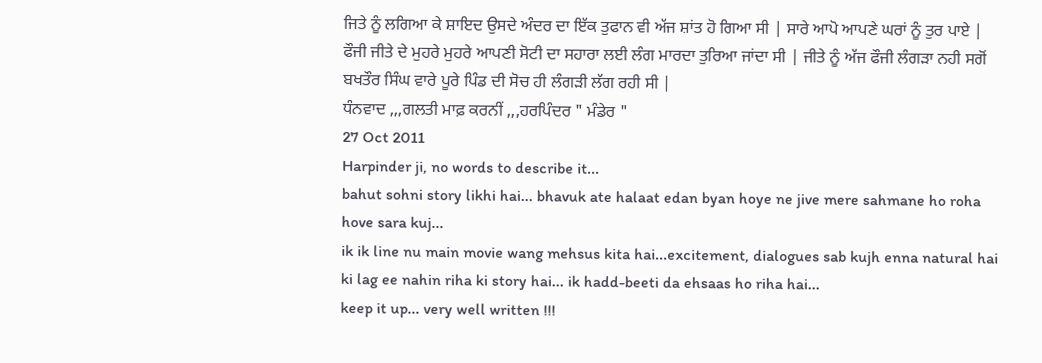ਜਿਤੇ ਨੂੰ ਲਗਿਆ ਕੇ ਸ਼ਾਇਦ ਉਸਦੇ ਅੰਦਰ ਦਾ ਇੱਕ ਤੁਫਾਨ ਵੀ ਅੱਜ ਸ਼ਾਂਤ ਹੋ ਗਿਆ ਸੀ | ਸਾਰੇ ਆਪੋ ਆਪਣੇ ਘਰਾਂ ਨੂੰ ਤੁਰ ਪਾਏ | ਫੌਜੀ ਜੀਤੇ ਦੇ ਮੁਹਰੇ ਮੁਹਰੇ ਆਪਣੀ ਸੋਟੀ ਦਾ ਸਹਾਰਾ ਲਈ ਲੰਗ ਮਾਰਦਾ ਤੁਰਿਆ ਜਾਂਦਾ ਸੀ | ਜੀਤੇ ਨੂੰ ਅੱਜ ਫੌਜੀ ਲੰਗੜਾ ਨਹੀ ਸਗੋਂ ਬਖਤੌਰ ਸਿੰਘ ਵਾਰੇ ਪੂਰੇ ਪਿੰਡ ਦੀ ਸੋਚ ਹੀ ਲੰਗੜੀ ਲੱਗ ਰਹੀ ਸੀ |
ਧੰਨਵਾਦ ,,,ਗਲਤੀ ਮਾਫ਼ ਕਰਨੀਂ ,,,ਹਰਪਿੰਦਰ " ਮੰਡੇਰ "
27 Oct 2011
Harpinder ji, no words to describe it...
bahut sohni story likhi hai... bhavuk ate halaat edan byan hoye ne jive mere sahmane ho roha hove sara kuj...
ik ik line nu main movie wang mehsus kita hai...excitement, dialogues sab kujh enna natural hai ki lag ee nahin riha ki story hai... ik hadd-beeti da ehsaas ho riha hai...
keep it up... very well written !!!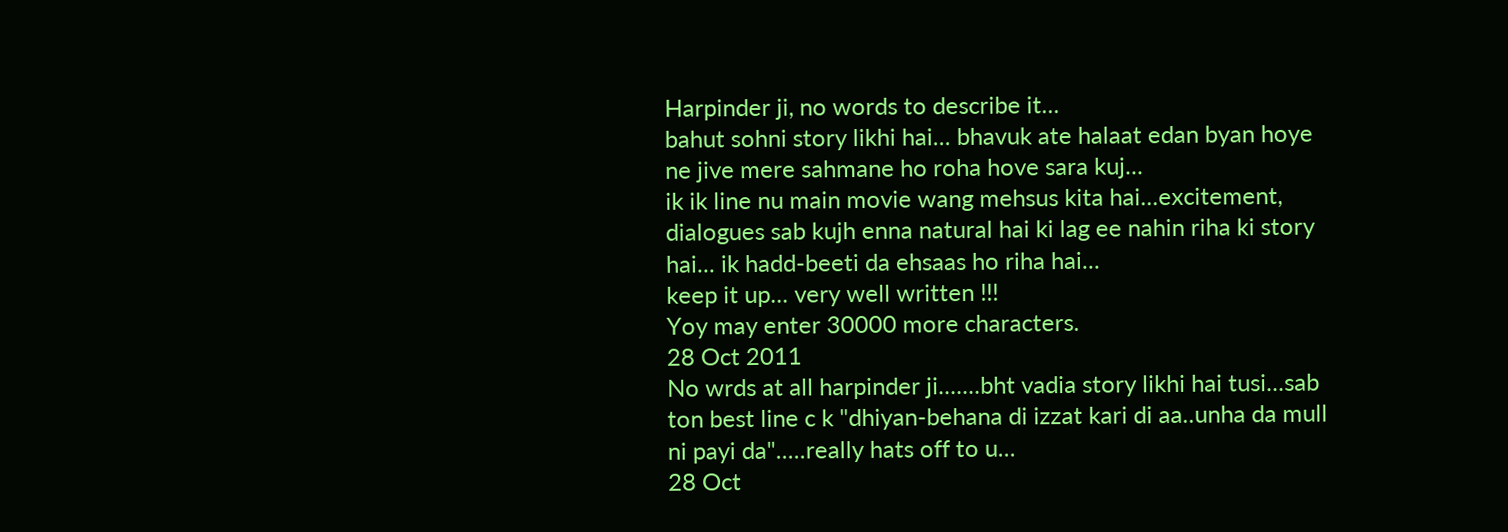Harpinder ji, no words to describe it...
bahut sohni story likhi hai... bhavuk ate halaat edan byan hoye ne jive mere sahmane ho roha hove sara kuj...
ik ik line nu main movie wang mehsus kita hai...excitement, dialogues sab kujh enna natural hai ki lag ee nahin riha ki story hai... ik hadd-beeti da ehsaas ho riha hai...
keep it up... very well written !!!
Yoy may enter 30000 more characters.
28 Oct 2011
No wrds at all harpinder ji.......bht vadia story likhi hai tusi...sab ton best line c k "dhiyan-behana di izzat kari di aa..unha da mull ni payi da".....really hats off to u...
28 Oct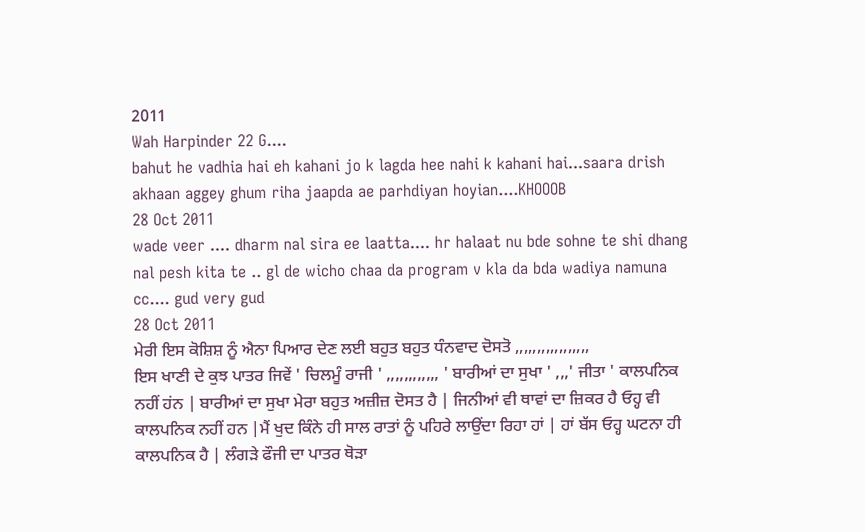2011
Wah Harpinder 22 G....
bahut he vadhia hai eh kahani jo k lagda hee nahi k kahani hai...saara drish akhaan aggey ghum riha jaapda ae parhdiyan hoyian....KHOOOB
28 Oct 2011
wade veer .... dharm nal sira ee laatta.... hr halaat nu bde sohne te shi dhang nal pesh kita te .. gl de wicho chaa da program v kla da bda wadiya namuna cc.... gud very gud
28 Oct 2011
ਮੇਰੀ ਇਸ ਕੋਸ਼ਿਸ਼ ਨੂੰ ਐਨਾ ਪਿਆਰ ਦੇਣ ਲਈ ਬਹੁਤ ਬਹੁਤ ਧੰਨਵਾਦ ਦੋਸਤੋ ,,,,,,,,,,,,,,,,,
ਇਸ ਖਾਣੀ ਦੇ ਕੁਝ ਪਾਤਰ ਜਿਵੇਂ ' ਚਿਲਮੂੰ ਰਾਜੀ ' ,,,,,,,,,,,, ' ਬਾਰੀਆਂ ਦਾ ਸੁਖਾ ' ,,,' ਜੀਤਾ ' ਕਾਲਪਨਿਕ ਨਹੀਂ ਹਂਨ | ਬਾਰੀਆਂ ਦਾ ਸੁਖਾ ਮੇਰਾ ਬਹੁਤ ਅਜ਼ੀਜ਼ ਦੋਸਤ ਹੈ | ਜਿਨੀਆਂ ਵੀ ਥਾਵਾਂ ਦਾ ਜ਼ਿਕਰ ਹੈ ਓਹ੍ਹ ਵੀ ਕਾਲਪਨਿਕ ਨਹੀਂ ਹਨ |ਮੈਂ ਖੁਦ ਕਿੰਨੇ ਹੀ ਸਾਲ ਰਾਤਾਂ ਨੂੰ ਪਹਿਰੇ ਲਾਉਂਦਾ ਰਿਹਾ ਹਾਂ | ਹਾਂ ਬੱਸ ਓਹ੍ਹ ਘਟਨਾ ਹੀ ਕਾਲਪਨਿਕ ਹੈ | ਲੰਗੜੇ ਫੌਜੀ ਦਾ ਪਾਤਰ ਥੋੜਾ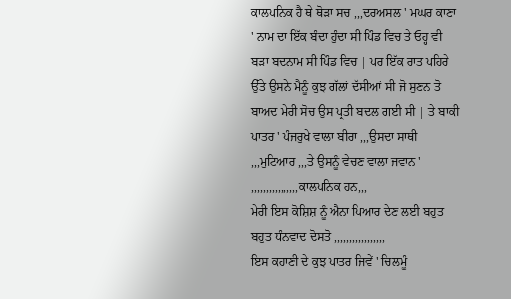ਕਾਲਪਨਿਕ ਹੈ ਥੇ ਥੋੜਾ ਸਚ ,,,ਦਰਅਸਲ ' ਮਘਰ ਕਾਣਾ ' ਨਾਮ ਦਾ ਇੱਕ ਬੰਦਾ ਹੁੰਦਾ ਸੀ ਪਿੰਡ ਵਿਚ ਤੇ ਓਹ੍ਹ ਵੀ ਬੜਾ ਬਦਨਾਮ ਸੀ ਪਿੰਡ ਵਿਚ | ਪਰ ਇੱਕ ਰਾਤ ਪਹਿਰੇ ਉੱਤੇ ਉਸਨੇ ਮੈਨੂੰ ਕੁਝ ਗੱਲਾਂ ਦੱਸੀਆਂ ਸੀ ਜੋ ਸੁਣਨ ਤੋ ਬਾਅਦ ਮੇਰੀ ਸੋਚ ਉਸ ਪ੍ਰਤੀ ਬਦਲ ਗਈ ਸੀ | ਤੇ ਬਾਕੀ ਪਾਤਰ ' ਪੰਜਰੁਖੇ ਵਾਲਾ ਬੀਰਾ ,,,ਉਸਦਾ ਸਾਥੀ ,,,ਮੁਟਿਆਰ ,,,ਤੇ ਉਸਨੂੰ ਵੇਚਣ ਵਾਲਾ ਜਵਾਨ ' ,,,,,,,,,,,,,,,,ਕਾਲਪਨਿਕ ਹਨ,,,
ਮੇਰੀ ਇਸ ਕੋਸ਼ਿਸ਼ ਨੂੰ ਐਨਾ ਪਿਆਰ ਦੇਣ ਲਈ ਬਹੁਤ ਬਹੁਤ ਧੰਨਵਾਦ ਦੋਸਤੋ ,,,,,,,,,,,,,,,,,
ਇਸ ਕਹਾਣੀ ਦੇ ਕੁਝ ਪਾਤਰ ਜਿਵੇਂ ' ਚਿਲਮੂੰ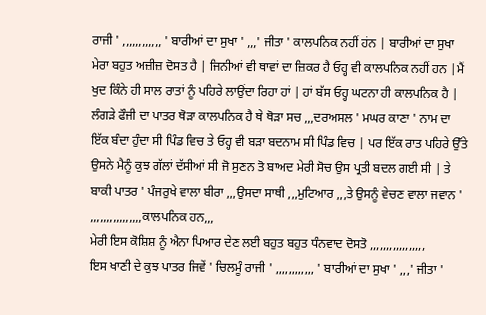ਰਾਜੀ ' ,,,,,,,,,,,, ' ਬਾਰੀਆਂ ਦਾ ਸੁਖਾ ' ,,,' ਜੀਤਾ ' ਕਾਲਪਨਿਕ ਨਹੀਂ ਹਂਨ | ਬਾਰੀਆਂ ਦਾ ਸੁਖਾ ਮੇਰਾ ਬਹੁਤ ਅਜ਼ੀਜ਼ ਦੋਸਤ ਹੈ | ਜਿਨੀਆਂ ਵੀ ਥਾਵਾਂ ਦਾ ਜ਼ਿਕਰ ਹੈ ਓਹ੍ਹ ਵੀ ਕਾਲਪਨਿਕ ਨਹੀਂ ਹਨ |ਮੈਂ ਖੁਦ ਕਿੰਨੇ ਹੀ ਸਾਲ ਰਾਤਾਂ ਨੂੰ ਪਹਿਰੇ ਲਾਉਂਦਾ ਰਿਹਾ ਹਾਂ | ਹਾਂ ਬੱਸ ਓਹ੍ਹ ਘਟਨਾ ਹੀ ਕਾਲਪਨਿਕ ਹੈ | ਲੰਗੜੇ ਫੌਜੀ ਦਾ ਪਾਤਰ ਥੋੜਾ ਕਾਲਪਨਿਕ ਹੈ ਥੇ ਥੋੜਾ ਸਚ ,,,ਦਰਅਸਲ ' ਮਘਰ ਕਾਣਾ ' ਨਾਮ ਦਾ ਇੱਕ ਬੰਦਾ ਹੁੰਦਾ ਸੀ ਪਿੰਡ ਵਿਚ ਤੇ ਓਹ੍ਹ ਵੀ ਬੜਾ ਬਦਨਾਮ ਸੀ ਪਿੰਡ ਵਿਚ | ਪਰ ਇੱਕ ਰਾਤ ਪਹਿਰੇ ਉੱਤੇ ਉਸਨੇ ਮੈਨੂੰ ਕੁਝ ਗੱਲਾਂ ਦੱਸੀਆਂ ਸੀ ਜੋ ਸੁਣਨ ਤੋ ਬਾਅਦ ਮੇਰੀ ਸੋਚ ਉਸ ਪ੍ਰਤੀ ਬਦਲ ਗਈ ਸੀ | ਤੇ ਬਾਕੀ ਪਾਤਰ ' ਪੰਜਰੁਖੇ ਵਾਲਾ ਬੀਰਾ ,,,ਉਸਦਾ ਸਾਥੀ ,,,ਮੁਟਿਆਰ ,,,ਤੇ ਉਸਨੂੰ ਵੇਚਣ ਵਾਲਾ ਜਵਾਨ ' ,,,,,,,,,,,,,,,,ਕਾਲਪਨਿਕ ਹਨ,,,
ਮੇਰੀ ਇਸ ਕੋਸ਼ਿਸ਼ ਨੂੰ ਐਨਾ ਪਿਆਰ ਦੇਣ ਲਈ ਬਹੁਤ ਬਹੁਤ ਧੰਨਵਾਦ ਦੋਸਤੋ ,,,,,,,,,,,,,,,,,
ਇਸ ਖਾਣੀ ਦੇ ਕੁਝ ਪਾਤਰ ਜਿਵੇਂ ' ਚਿਲਮੂੰ ਰਾਜੀ ' ,,,,,,,,,,,, ' ਬਾਰੀਆਂ ਦਾ ਸੁਖਾ ' ,,,' ਜੀਤਾ '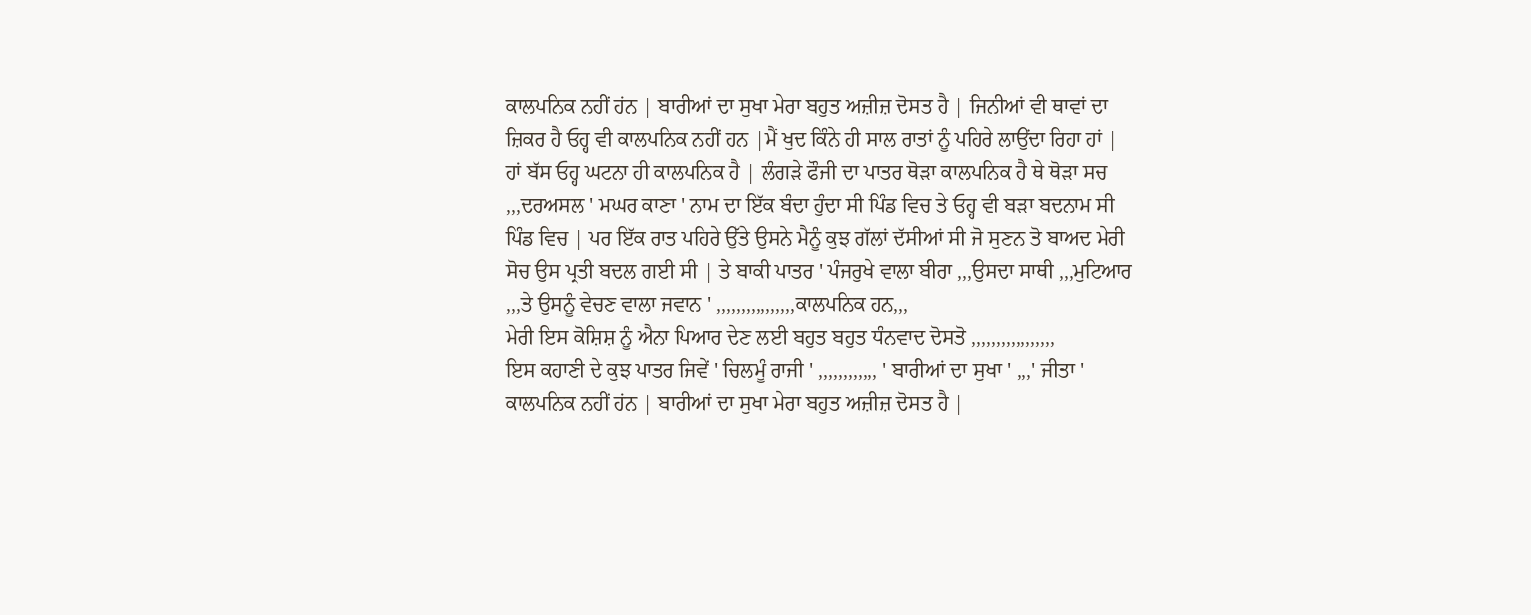ਕਾਲਪਨਿਕ ਨਹੀਂ ਹਂਨ | ਬਾਰੀਆਂ ਦਾ ਸੁਖਾ ਮੇਰਾ ਬਹੁਤ ਅਜ਼ੀਜ਼ ਦੋਸਤ ਹੈ | ਜਿਨੀਆਂ ਵੀ ਥਾਵਾਂ ਦਾ ਜ਼ਿਕਰ ਹੈ ਓਹ੍ਹ ਵੀ ਕਾਲਪਨਿਕ ਨਹੀਂ ਹਨ |ਮੈਂ ਖੁਦ ਕਿੰਨੇ ਹੀ ਸਾਲ ਰਾਤਾਂ ਨੂੰ ਪਹਿਰੇ ਲਾਉਂਦਾ ਰਿਹਾ ਹਾਂ | ਹਾਂ ਬੱਸ ਓਹ੍ਹ ਘਟਨਾ ਹੀ ਕਾਲਪਨਿਕ ਹੈ | ਲੰਗੜੇ ਫੌਜੀ ਦਾ ਪਾਤਰ ਥੋੜਾ ਕਾਲਪਨਿਕ ਹੈ ਥੇ ਥੋੜਾ ਸਚ ,,,ਦਰਅਸਲ ' ਮਘਰ ਕਾਣਾ ' ਨਾਮ ਦਾ ਇੱਕ ਬੰਦਾ ਹੁੰਦਾ ਸੀ ਪਿੰਡ ਵਿਚ ਤੇ ਓਹ੍ਹ ਵੀ ਬੜਾ ਬਦਨਾਮ ਸੀ ਪਿੰਡ ਵਿਚ | ਪਰ ਇੱਕ ਰਾਤ ਪਹਿਰੇ ਉੱਤੇ ਉਸਨੇ ਮੈਨੂੰ ਕੁਝ ਗੱਲਾਂ ਦੱਸੀਆਂ ਸੀ ਜੋ ਸੁਣਨ ਤੋ ਬਾਅਦ ਮੇਰੀ ਸੋਚ ਉਸ ਪ੍ਰਤੀ ਬਦਲ ਗਈ ਸੀ | ਤੇ ਬਾਕੀ ਪਾਤਰ ' ਪੰਜਰੁਖੇ ਵਾਲਾ ਬੀਰਾ ,,,ਉਸਦਾ ਸਾਥੀ ,,,ਮੁਟਿਆਰ ,,,ਤੇ ਉਸਨੂੰ ਵੇਚਣ ਵਾਲਾ ਜਵਾਨ ' ,,,,,,,,,,,,,,,,ਕਾਲਪਨਿਕ ਹਨ,,,
ਮੇਰੀ ਇਸ ਕੋਸ਼ਿਸ਼ ਨੂੰ ਐਨਾ ਪਿਆਰ ਦੇਣ ਲਈ ਬਹੁਤ ਬਹੁਤ ਧੰਨਵਾਦ ਦੋਸਤੋ ,,,,,,,,,,,,,,,,,
ਇਸ ਕਹਾਣੀ ਦੇ ਕੁਝ ਪਾਤਰ ਜਿਵੇਂ ' ਚਿਲਮੂੰ ਰਾਜੀ ' ,,,,,,,,,,,, ' ਬਾਰੀਆਂ ਦਾ ਸੁਖਾ ' ,,,' ਜੀਤਾ ' ਕਾਲਪਨਿਕ ਨਹੀਂ ਹਂਨ | ਬਾਰੀਆਂ ਦਾ ਸੁਖਾ ਮੇਰਾ ਬਹੁਤ ਅਜ਼ੀਜ਼ ਦੋਸਤ ਹੈ |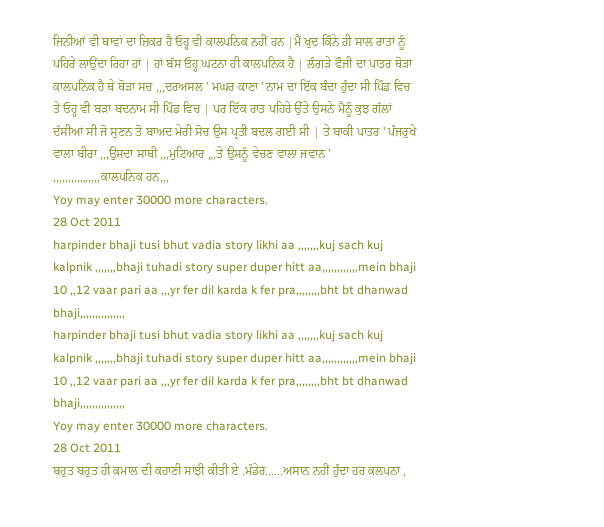ਜਿਨੀਆਂ ਵੀ ਥਾਵਾਂ ਦਾ ਜ਼ਿਕਰ ਹੈ ਓਹ੍ਹ ਵੀ ਕਾਲਪਨਿਕ ਨਹੀਂ ਹਨ |ਮੈਂ ਖੁਦ ਕਿੰਨੇ ਹੀ ਸਾਲ ਰਾਤਾਂ ਨੂੰ ਪਹਿਰੇ ਲਾਉਂਦਾ ਰਿਹਾ ਹਾਂ | ਹਾਂ ਬੱਸ ਓਹ੍ਹ ਘਟਨਾ ਹੀ ਕਾਲਪਨਿਕ ਹੈ | ਲੰਗੜੇ ਫੌਜੀ ਦਾ ਪਾਤਰ ਥੋੜਾ ਕਾਲਪਨਿਕ ਹੈ ਥੇ ਥੋੜਾ ਸਚ ,,,ਦਰਅਸਲ ' ਮਘਰ ਕਾਣਾ ' ਨਾਮ ਦਾ ਇੱਕ ਬੰਦਾ ਹੁੰਦਾ ਸੀ ਪਿੰਡ ਵਿਚ ਤੇ ਓਹ੍ਹ ਵੀ ਬੜਾ ਬਦਨਾਮ ਸੀ ਪਿੰਡ ਵਿਚ | ਪਰ ਇੱਕ ਰਾਤ ਪਹਿਰੇ ਉੱਤੇ ਉਸਨੇ ਮੈਨੂੰ ਕੁਝ ਗੱਲਾਂ ਦੱਸੀਆਂ ਸੀ ਜੋ ਸੁਣਨ ਤੋ ਬਾਅਦ ਮੇਰੀ ਸੋਚ ਉਸ ਪ੍ਰਤੀ ਬਦਲ ਗਈ ਸੀ | ਤੇ ਬਾਕੀ ਪਾਤਰ ' ਪੰਜਰੁਖੇ ਵਾਲਾ ਬੀਰਾ ,,,ਉਸਦਾ ਸਾਥੀ ,,,ਮੁਟਿਆਰ ,,,ਤੇ ਉਸਨੂੰ ਵੇਚਣ ਵਾਲਾ ਜਵਾਨ ' ,,,,,,,,,,,,,,,,ਕਾਲਪਨਿਕ ਹਨ,,,
Yoy may enter 30000 more characters.
28 Oct 2011
harpinder bhaji tusi bhut vadia story likhi aa ,,,,,,,kuj sach kuj kalpnik ,,,,,,,bhaji tuhadi story super duper hitt aa,,,,,,,,,,,,mein bhaji 10 ,,12 vaar pari aa ,,,yr fer dil karda k fer pra,,,,,,,,bht bt dhanwad bhaji,,,,,,,,,,,,,,,
harpinder bhaji tusi bhut vadia story likhi aa ,,,,,,,kuj sach kuj kalpnik ,,,,,,,bhaji tuhadi story super duper hitt aa,,,,,,,,,,,,mein bhaji 10 ,,12 vaar pari aa ,,,yr fer dil karda k fer pra,,,,,,,,bht bt dhanwad bhaji,,,,,,,,,,,,,,,
Yoy may enter 30000 more characters.
28 Oct 2011
ਬਹੁਤ ਬਹੁਤ ਹੀ ਕਮਾਲ ਦੀ ਕਹਾਣੀ ਸਾਂਝੀ ਕੀਤੀ ਏ .ਮੰਡੇਰ......ਅਸਾਨ ਨਹੀਂ ਹੁੰਦਾ ਹਰ ਕਲਪਨਾ ,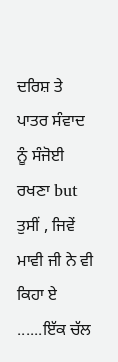ਦਰਿਸ਼ ਤੇ ਪਾਤਰ ਸੰਵਾਦ ਨੂੰ ਸੰਜੋਈ ਰਖਣਾ but ਤੁਸੀਂ , ਜਿਵੇਂ ਮਾਵੀ ਜੀ ਨੇ ਵੀ ਕਿਹਾ ਏ ......ਇੱਕ ਚੱਲ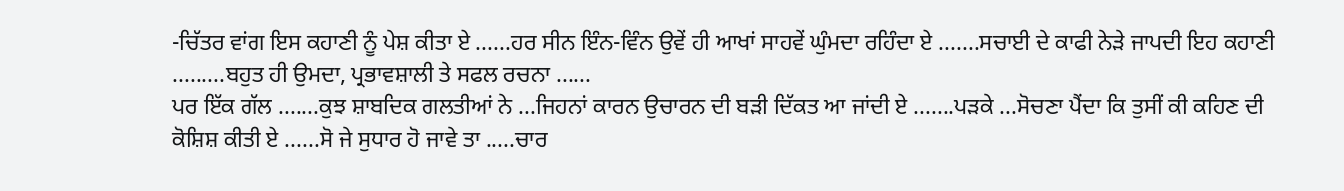-ਚਿੱਤਰ ਵਾਂਗ ਇਸ ਕਹਾਣੀ ਨੂੰ ਪੇਸ਼ ਕੀਤਾ ਏ ......ਹਰ ਸੀਨ ਇੰਨ-ਵਿੰਨ ਉਵੇਂ ਹੀ ਆਖਾਂ ਸਾਹਵੇਂ ਘੁੰਮਦਾ ਰਹਿੰਦਾ ਏ .......ਸਚਾਈ ਦੇ ਕਾਫੀ ਨੇੜੇ ਜਾਪਦੀ ਇਹ ਕਹਾਣੀ .........ਬਹੁਤ ਹੀ ਉਮਦਾ, ਪ੍ਰਭਾਵਸ਼ਾਲੀ ਤੇ ਸਫਲ ਰਚਨਾ ......
ਪਰ ਇੱਕ ਗੱਲ .......ਕੁਝ ਸ਼ਾਬਦਿਕ ਗਲਤੀਆਂ ਨੇ ...ਜਿਹਨਾਂ ਕਾਰਨ ਉਚਾਰਨ ਦੀ ਬੜੀ ਦਿੱਕਤ ਆ ਜਾਂਦੀ ਏ .......ਪੜਕੇ ...ਸੋਚਣਾ ਪੈਂਦਾ ਕਿ ਤੁਸੀਂ ਕੀ ਕਹਿਣ ਦੀ ਕੋਸ਼ਿਸ਼ ਕੀਤੀ ਏ ......ਸੋ ਜੇ ਸੁਧਾਰ ਹੋ ਜਾਵੇ ਤਾ .....ਚਾਰ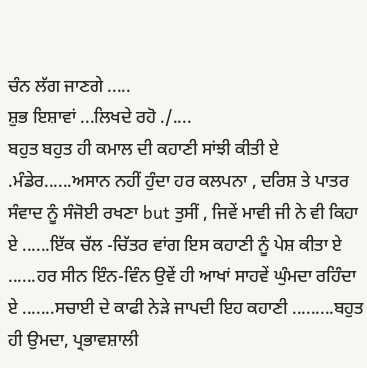ਚੰਨ ਲੱਗ ਜਾਣਗੇ .....
ਸ਼ੁਭ ਇਸ਼ਾਵਾਂ ...ਲਿਖਦੇ ਰਹੋ ./....
ਬਹੁਤ ਬਹੁਤ ਹੀ ਕਮਾਲ ਦੀ ਕਹਾਣੀ ਸਾਂਝੀ ਕੀਤੀ ਏ .ਮੰਡੇਰ......ਅਸਾਨ ਨਹੀਂ ਹੁੰਦਾ ਹਰ ਕਲਪਨਾ , ਦਰਿਸ਼ ਤੇ ਪਾਤਰ ਸੰਵਾਦ ਨੂੰ ਸੰਜੋਈ ਰਖਣਾ but ਤੁਸੀਂ , ਜਿਵੇਂ ਮਾਵੀ ਜੀ ਨੇ ਵੀ ਕਿਹਾ ਏ ......ਇੱਕ ਚੱਲ -ਚਿੱਤਰ ਵਾਂਗ ਇਸ ਕਹਾਣੀ ਨੂੰ ਪੇਸ਼ ਕੀਤਾ ਏ ......ਹਰ ਸੀਨ ਇੰਨ-ਵਿੰਨ ਉਵੇਂ ਹੀ ਆਖਾਂ ਸਾਹਵੇਂ ਘੁੰਮਦਾ ਰਹਿੰਦਾ ਏ .......ਸਚਾਈ ਦੇ ਕਾਫੀ ਨੇੜੇ ਜਾਪਦੀ ਇਹ ਕਹਾਣੀ .........ਬਹੁਤ ਹੀ ਉਮਦਾ, ਪ੍ਰਭਾਵਸ਼ਾਲੀ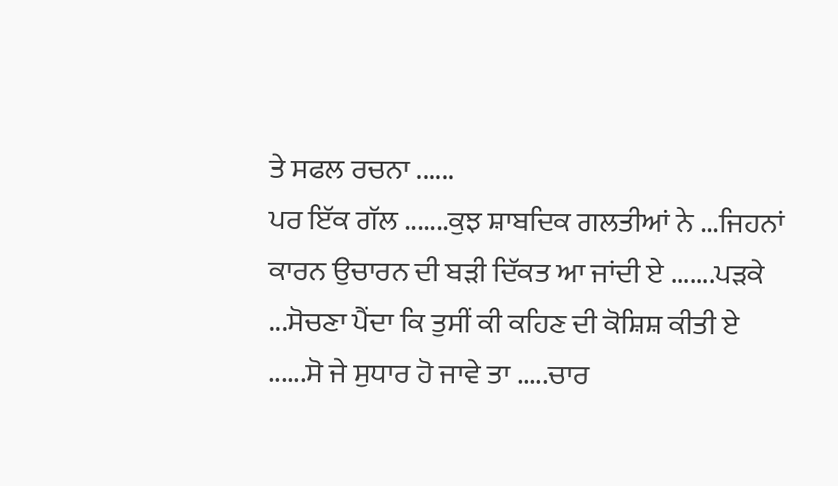ਤੇ ਸਫਲ ਰਚਨਾ ......
ਪਰ ਇੱਕ ਗੱਲ .......ਕੁਝ ਸ਼ਾਬਦਿਕ ਗਲਤੀਆਂ ਨੇ ...ਜਿਹਨਾਂ ਕਾਰਨ ਉਚਾਰਨ ਦੀ ਬੜੀ ਦਿੱਕਤ ਆ ਜਾਂਦੀ ਏ .......ਪੜਕੇ ...ਸੋਚਣਾ ਪੈਂਦਾ ਕਿ ਤੁਸੀਂ ਕੀ ਕਹਿਣ ਦੀ ਕੋਸ਼ਿਸ਼ ਕੀਤੀ ਏ ......ਸੋ ਜੇ ਸੁਧਾਰ ਹੋ ਜਾਵੇ ਤਾ .....ਚਾਰ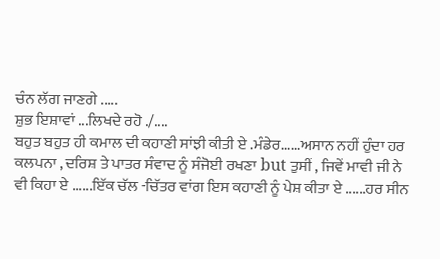ਚੰਨ ਲੱਗ ਜਾਣਗੇ .....
ਸ਼ੁਭ ਇਸ਼ਾਵਾਂ ...ਲਿਖਦੇ ਰਹੋ ./....
ਬਹੁਤ ਬਹੁਤ ਹੀ ਕਮਾਲ ਦੀ ਕਹਾਣੀ ਸਾਂਝੀ ਕੀਤੀ ਏ .ਮੰਡੇਰ......ਅਸਾਨ ਨਹੀਂ ਹੁੰਦਾ ਹਰ ਕਲਪਨਾ , ਦਰਿਸ਼ ਤੇ ਪਾਤਰ ਸੰਵਾਦ ਨੂੰ ਸੰਜੋਈ ਰਖਣਾ but ਤੁਸੀਂ , ਜਿਵੇਂ ਮਾਵੀ ਜੀ ਨੇ ਵੀ ਕਿਹਾ ਏ ......ਇੱਕ ਚੱਲ -ਚਿੱਤਰ ਵਾਂਗ ਇਸ ਕਹਾਣੀ ਨੂੰ ਪੇਸ਼ ਕੀਤਾ ਏ ......ਹਰ ਸੀਨ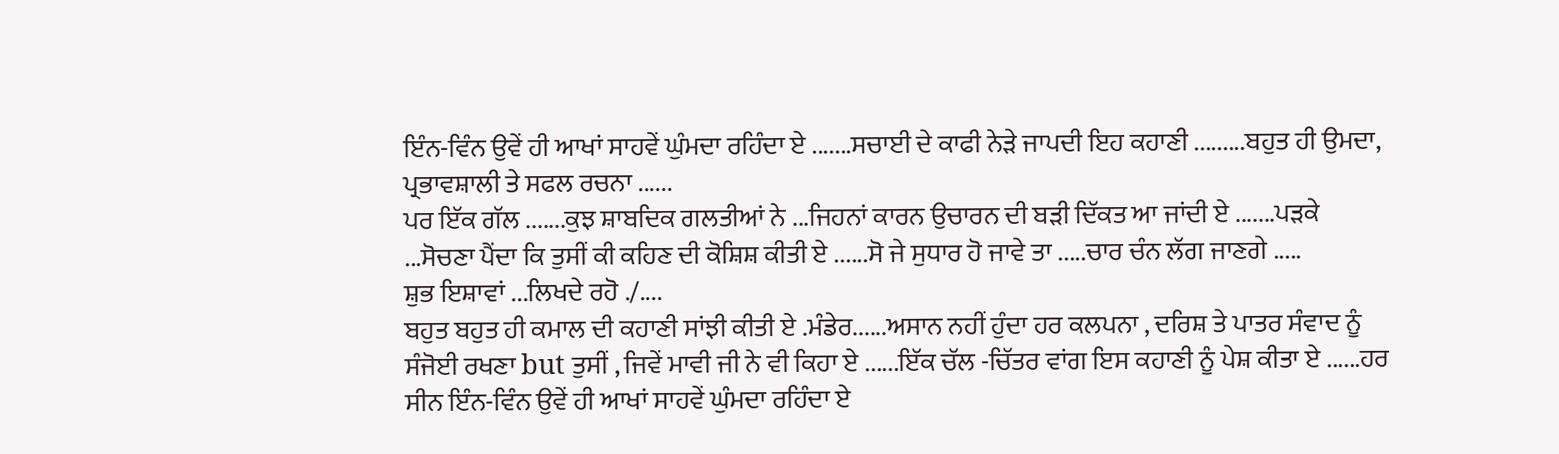ਇੰਨ-ਵਿੰਨ ਉਵੇਂ ਹੀ ਆਖਾਂ ਸਾਹਵੇਂ ਘੁੰਮਦਾ ਰਹਿੰਦਾ ਏ .......ਸਚਾਈ ਦੇ ਕਾਫੀ ਨੇੜੇ ਜਾਪਦੀ ਇਹ ਕਹਾਣੀ .........ਬਹੁਤ ਹੀ ਉਮਦਾ, ਪ੍ਰਭਾਵਸ਼ਾਲੀ ਤੇ ਸਫਲ ਰਚਨਾ ......
ਪਰ ਇੱਕ ਗੱਲ .......ਕੁਝ ਸ਼ਾਬਦਿਕ ਗਲਤੀਆਂ ਨੇ ...ਜਿਹਨਾਂ ਕਾਰਨ ਉਚਾਰਨ ਦੀ ਬੜੀ ਦਿੱਕਤ ਆ ਜਾਂਦੀ ਏ .......ਪੜਕੇ ...ਸੋਚਣਾ ਪੈਂਦਾ ਕਿ ਤੁਸੀਂ ਕੀ ਕਹਿਣ ਦੀ ਕੋਸ਼ਿਸ਼ ਕੀਤੀ ਏ ......ਸੋ ਜੇ ਸੁਧਾਰ ਹੋ ਜਾਵੇ ਤਾ .....ਚਾਰ ਚੰਨ ਲੱਗ ਜਾਣਗੇ .....
ਸ਼ੁਭ ਇਸ਼ਾਵਾਂ ...ਲਿਖਦੇ ਰਹੋ ./....
ਬਹੁਤ ਬਹੁਤ ਹੀ ਕਮਾਲ ਦੀ ਕਹਾਣੀ ਸਾਂਝੀ ਕੀਤੀ ਏ .ਮੰਡੇਰ......ਅਸਾਨ ਨਹੀਂ ਹੁੰਦਾ ਹਰ ਕਲਪਨਾ , ਦਰਿਸ਼ ਤੇ ਪਾਤਰ ਸੰਵਾਦ ਨੂੰ ਸੰਜੋਈ ਰਖਣਾ but ਤੁਸੀਂ , ਜਿਵੇਂ ਮਾਵੀ ਜੀ ਨੇ ਵੀ ਕਿਹਾ ਏ ......ਇੱਕ ਚੱਲ -ਚਿੱਤਰ ਵਾਂਗ ਇਸ ਕਹਾਣੀ ਨੂੰ ਪੇਸ਼ ਕੀਤਾ ਏ ......ਹਰ ਸੀਨ ਇੰਨ-ਵਿੰਨ ਉਵੇਂ ਹੀ ਆਖਾਂ ਸਾਹਵੇਂ ਘੁੰਮਦਾ ਰਹਿੰਦਾ ਏ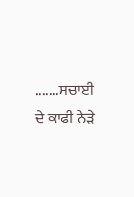.......ਸਚਾਈ ਦੇ ਕਾਫੀ ਨੇੜੇ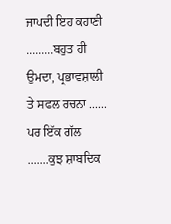ਜਾਪਦੀ ਇਹ ਕਹਾਣੀ .........ਬਹੁਤ ਹੀ ਉਮਦਾ, ਪ੍ਰਭਾਵਸ਼ਾਲੀ ਤੇ ਸਫਲ ਰਚਨਾ ......
ਪਰ ਇੱਕ ਗੱਲ .......ਕੁਝ ਸ਼ਾਬਦਿਕ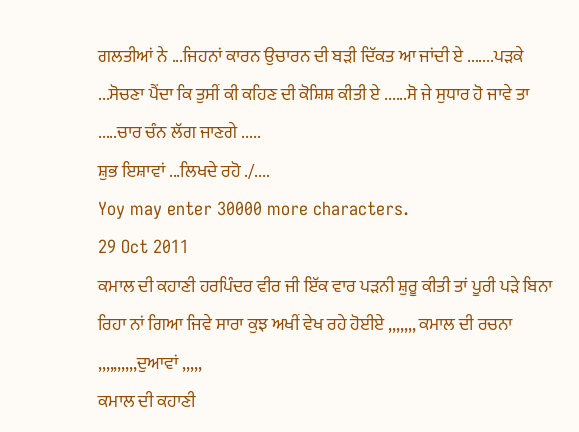ਗਲਤੀਆਂ ਨੇ ...ਜਿਹਨਾਂ ਕਾਰਨ ਉਚਾਰਨ ਦੀ ਬੜੀ ਦਿੱਕਤ ਆ ਜਾਂਦੀ ਏ .......ਪੜਕੇ ...ਸੋਚਣਾ ਪੈਂਦਾ ਕਿ ਤੁਸੀਂ ਕੀ ਕਹਿਣ ਦੀ ਕੋਸ਼ਿਸ਼ ਕੀਤੀ ਏ ......ਸੋ ਜੇ ਸੁਧਾਰ ਹੋ ਜਾਵੇ ਤਾ .....ਚਾਰ ਚੰਨ ਲੱਗ ਜਾਣਗੇ .....
ਸ਼ੁਭ ਇਸ਼ਾਵਾਂ ...ਲਿਖਦੇ ਰਹੋ ./....
Yoy may enter 30000 more characters.
29 Oct 2011
ਕਮਾਲ ਦੀ ਕਹਾਣੀ ਹਰਪਿੰਦਰ ਵੀਰ ਜੀ ਇੱਕ ਵਾਰ ਪੜਨੀ ਸ਼ੁਰੂ ਕੀਤੀ ਤਾਂ ਪੂਰੀ ਪੜੇ ਬਿਨਾ ਰਿਹਾ ਨਾਂ ਗਿਆ ਜਿਵੇ ਸਾਰਾ ਕੁਝ ਅਖੀਂ ਵੇਖ ਰਹੇ ਹੋਈਏ ,,,,,,, ਕਮਾਲ ਦੀ ਰਚਨਾ ,,,,,,,,,,ਦੁਆਵਾਂ ,,,,,
ਕਮਾਲ ਦੀ ਕਹਾਣੀ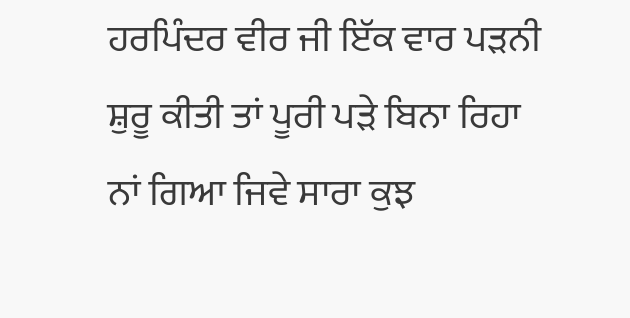ਹਰਪਿੰਦਰ ਵੀਰ ਜੀ ਇੱਕ ਵਾਰ ਪੜਨੀ ਸ਼ੁਰੂ ਕੀਤੀ ਤਾਂ ਪੂਰੀ ਪੜੇ ਬਿਨਾ ਰਿਹਾ ਨਾਂ ਗਿਆ ਜਿਵੇ ਸਾਰਾ ਕੁਝ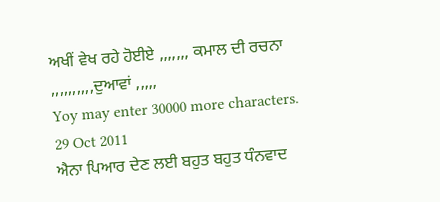ਅਖੀਂ ਵੇਖ ਰਹੇ ਹੋਈਏ ,,,,,,, ਕਮਾਲ ਦੀ ਰਚਨਾ ,,,,,,,,,,ਦੁਆਵਾਂ ,,,,,
Yoy may enter 30000 more characters.
29 Oct 2011
ਐਨਾ ਪਿਆਰ ਦੇਣ ਲਈ ਬਹੁਤ ਬਹੁਤ ਧੰਨਵਾਦ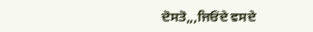ਦੋਸਤੋ,,,ਜਿਓਂਦੇ ਵਸਦੇ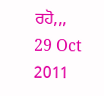ਰਹੋ,,,
29 Oct 2011